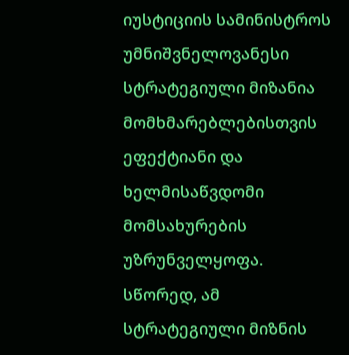იუსტიციის სამინისტროს უმნიშვნელოვანესი სტრატეგიული მიზანია მომხმარებლებისთვის ეფექტიანი და ხელმისაწვდომი მომსახურების უზრუნველყოფა.
სწორედ, ამ სტრატეგიული მიზნის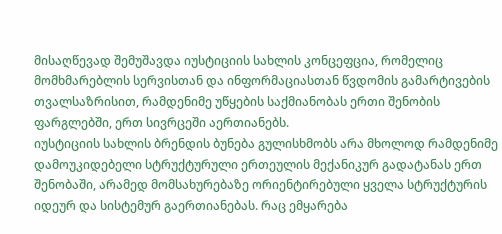მისაღწევად შემუშავდა იუსტიციის სახლის კონცეფცია, რომელიც მომხმარებლის სერვისთან და ინფორმაციასთან წვდომის გამარტივების თვალსაზრისით, რამდენიმე უწყების საქმიანობას ერთი შენობის ფარგლებში, ერთ სივრცეში აერთიანებს.
იუსტიციის სახლის ბრენდის ბუნება გულისხმობს არა მხოლოდ რამდენიმე დამოუკიდებელი სტრუქტურული ერთეულის მექანიკურ გადატანას ერთ შენობაში, არამედ მომსახურებაზე ორიენტირებული ყველა სტრუქტურის იდეურ და სისტემურ გაერთიანებას. რაც ემყარება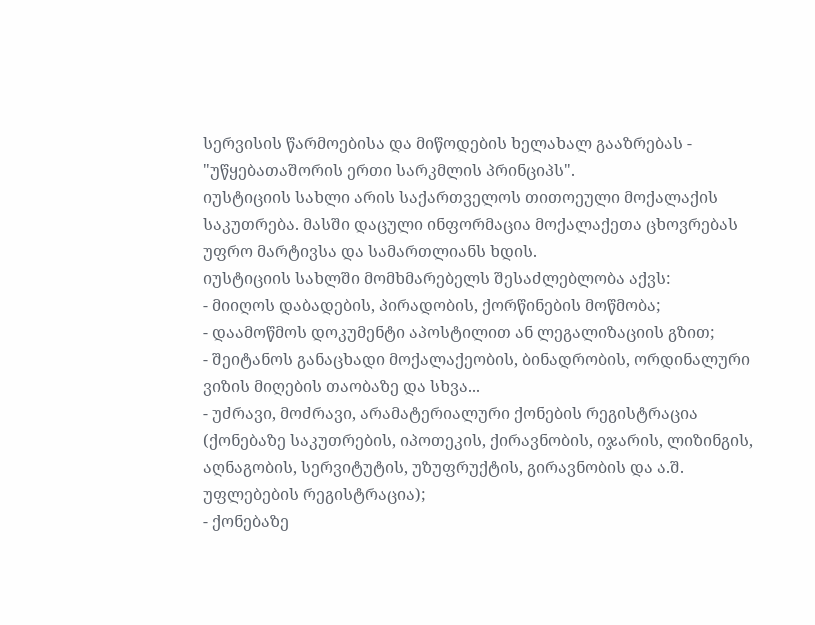სერვისის წარმოებისა და მიწოდების ხელახალ გააზრებას - "უწყებათაშორის ერთი სარკმლის პრინციპს".
იუსტიციის სახლი არის საქართველოს თითოეული მოქალაქის საკუთრება. მასში დაცული ინფორმაცია მოქალაქეთა ცხოვრებას უფრო მარტივსა და სამართლიანს ხდის.
იუსტიციის სახლში მომხმარებელს შესაძლებლობა აქვს:
- მიიღოს დაბადების, პირადობის, ქორწინების მოწმობა;
- დაამოწმოს დოკუმენტი აპოსტილით ან ლეგალიზაციის გზით;
- შეიტანოს განაცხადი მოქალაქეობის, ბინადრობის, ორდინალური ვიზის მიღების თაობაზე და სხვა...
- უძრავი, მოძრავი, არამატერიალური ქონების რეგისტრაცია (ქონებაზე საკუთრების, იპოთეკის, ქირავნობის, იჯარის, ლიზინგის, აღნაგობის, სერვიტუტის, უზუფრუქტის, გირავნობის და ა.შ. უფლებების რეგისტრაცია);
- ქონებაზე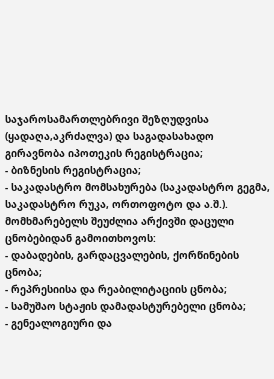საჯაროსამართლებრივი შეზღუდვისა (ყადაღა,აკრძალვა) და საგადასახადო გირავნობა იპოთეკის რეგისტრაცია;
- ბიზნესის რეგისტრაცია;
- საკადასტრო მომსახურება (საკადასტრო გეგმა, საკადასტრო რუკა, ორთოფოტო და ა.შ.).
მომხმარებელს შეუძლია არქივში დაცული ცნობებიდან გამოითხოვოს:
- დაბადების, გარდაცვალების, ქორწინების ცნობა;
- რეპრესიისა და რეაბილიტაციის ცნობა;
- სამუშაო სტაჟის დამადასტურებელი ცნობა;
- გენეალოგიური და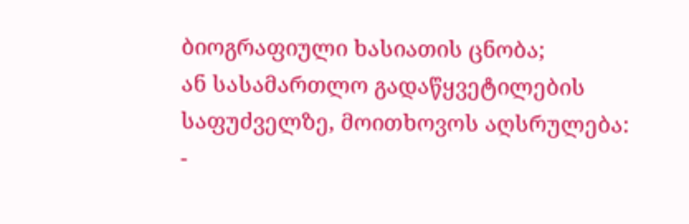ბიოგრაფიული ხასიათის ცნობა;
ან სასამართლო გადაწყვეტილების საფუძველზე, მოითხოვოს აღსრულება:
-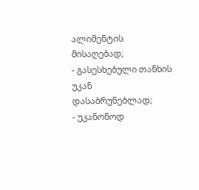ალიმენტის მისაღებად;
- გასესხებული თანხის უკან დასაბრუნებლად;
- უკანონოდ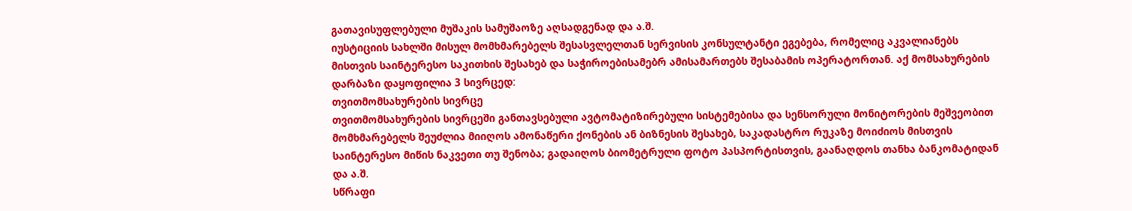გათავისუფლებული მუშაკის სამუშაოზე აღსადგენად და ა.შ.
იუსტიციის სახლში მისულ მომხმარებელს შესასვლელთან სერვისის კონსულტანტი ეგებება, რომელიც აკვალიანებს მისთვის საინტერესო საკითხის შესახებ და საჭიროებისამებრ ამისამართებს შესაბამის ოპერატორთან. აქ მომსახურების დარბაზი დაყოფილია 3 სივრცედ:
თვითმომსახურების სივრცე
თვითმომსახურების სივრცეში განთავსებული ავტომატიზირებული სისტემებისა და სენსორული მონიტორების მეშვეობით მომხმარებელს შეუძლია მიიღოს ამონაწერი ქონების ან ბიზნესის შესახებ, საკადასტრო რუკაზე მოიძიოს მისთვის საინტერესო მიწის ნაკვეთი თუ შენობა; გადაიღოს ბიომეტრული ფოტო პასპორტისთვის, გაანაღდოს თანხა ბანკომატიდან და ა.შ.
სწრაფი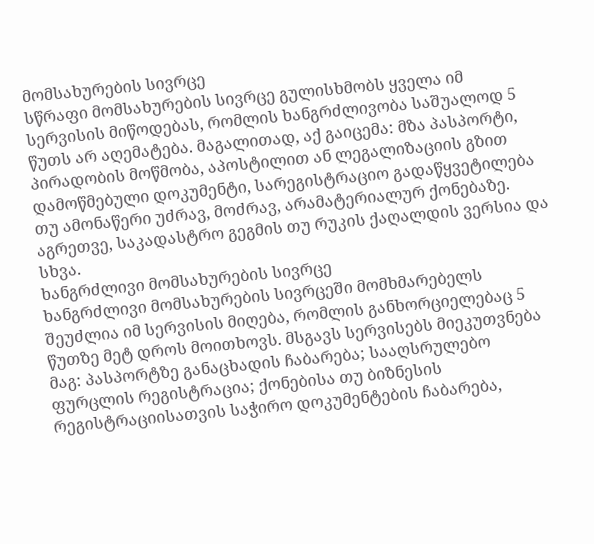მომსახურების სივრცე
სწრაფი მომსახურების სივრცე გულისხმობს ყველა იმ სერვისის მიწოდებას, რომლის ხანგრძლივობა საშუალოდ 5 წუთს არ აღემატება. მაგალითად, აქ გაიცემა: მზა პასპორტი, პირადობის მოწმობა, აპოსტილით ან ლეგალიზაციის გზით დამოწმებული დოკუმენტი, სარეგისტრაციო გადაწყვეტილება თუ ამონაწერი უძრავ, მოძრავ, არამატერიალურ ქონებაზე. აგრეთვე, საკადასტრო გეგმის თუ რუკის ქაღალდის ვერსია და სხვა.
ხანგრძლივი მომსახურების სივრცე
ხანგრძლივი მომსახურების სივრცეში მომხმარებელს შეუძლია იმ სერვისის მიღება, რომლის განხორციელებაც 5 წუთზე მეტ დროს მოითხოვს. მსგავს სერვისებს მიეკუთვნება მაგ: პასპორტზე განაცხადის ჩაბარება; სააღსრულებო ფურცლის რეგისტრაცია; ქონებისა თუ ბიზნესის რეგისტრაციისათვის საჭირო დოკუმენტების ჩაბარება,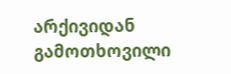არქივიდან გამოთხოვილი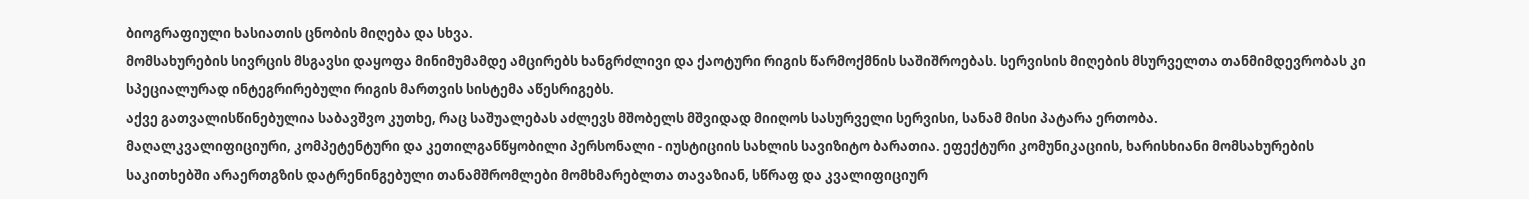ბიოგრაფიული ხასიათის ცნობის მიღება და სხვა.
მომსახურების სივრცის მსგავსი დაყოფა მინიმუმამდე ამცირებს ხანგრძლივი და ქაოტური რიგის წარმოქმნის საშიშროებას. სერვისის მიღების მსურველთა თანმიმდევრობას კი სპეციალურად ინტეგრირებული რიგის მართვის სისტემა აწესრიგებს.
აქვე გათვალისწინებულია საბავშვო კუთხე, რაც საშუალებას აძლევს მშობელს მშვიდად მიიღოს სასურველი სერვისი, სანამ მისი პატარა ერთობა.
მაღალკვალიფიციური, კომპეტენტური და კეთილგანწყობილი პერსონალი - იუსტიციის სახლის სავიზიტო ბარათია. ეფექტური კომუნიკაციის, ხარისხიანი მომსახურების საკითხებში არაერთგზის დატრენინგებული თანამშრომლები მომხმარებლთა თავაზიან, სწრაფ და კვალიფიციურ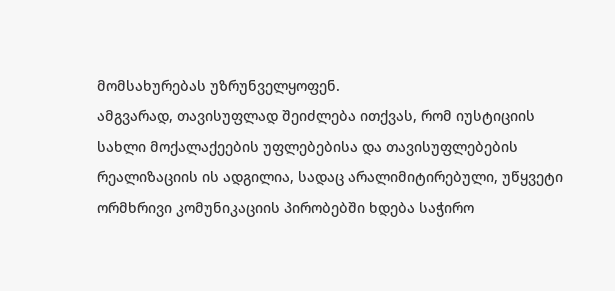მომსახურებას უზრუნველყოფენ.
ამგვარად, თავისუფლად შეიძლება ითქვას, რომ იუსტიციის სახლი მოქალაქეების უფლებებისა და თავისუფლებების რეალიზაციის ის ადგილია, სადაც არალიმიტირებული, უწყვეტი ორმხრივი კომუნიკაციის პირობებში ხდება საჭირო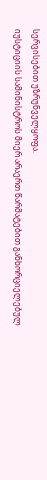სერვისებით უზრუნველყოფა.
იუსტიციის სამინისტროს მიერ არაერთ წარმატებით განხორციელებულ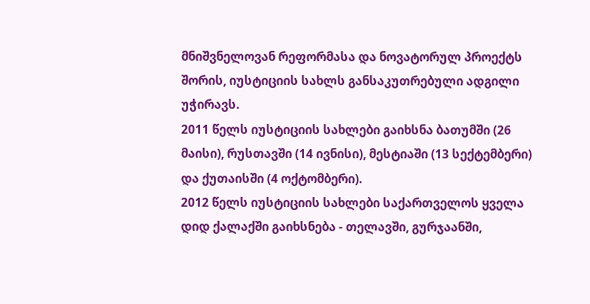მნიშვნელოვან რეფორმასა და ნოვატორულ პროექტს შორის, იუსტიციის სახლს განსაკუთრებული ადგილი უჭირავს.
2011 წელს იუსტიციის სახლები გაიხსნა ბათუმში (26 მაისი), რუსთავში (14 ივნისი), მესტიაში (13 სექტემბერი) და ქუთაისში (4 ოქტომბერი).
2012 წელს იუსტიციის სახლები საქართველოს ყველა დიდ ქალაქში გაიხსნება - თელავში, გურჯაანში,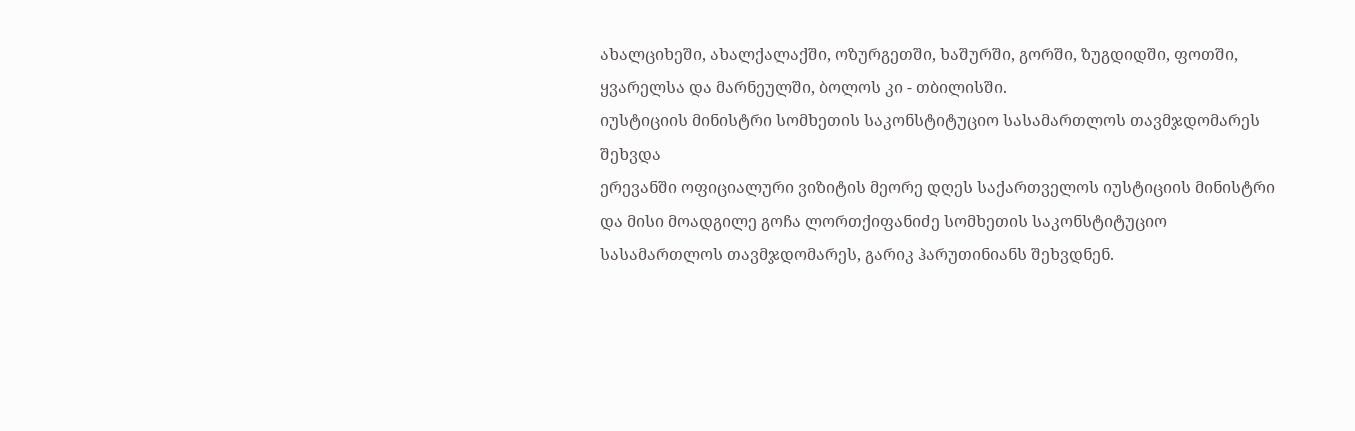ახალციხეში, ახალქალაქში, ოზურგეთში, ხაშურში, გორში, ზუგდიდში, ფოთში, ყვარელსა და მარნეულში, ბოლოს კი - თბილისში.
იუსტიციის მინისტრი სომხეთის საკონსტიტუციო სასამართლოს თავმჯდომარეს შეხვდა
ერევანში ოფიციალური ვიზიტის მეორე დღეს საქართველოს იუსტიციის მინისტრი და მისი მოადგილე გოჩა ლორთქიფანიძე სომხეთის საკონსტიტუციო სასამართლოს თავმჯდომარეს, გარიკ ჰარუთინიანს შეხვდნენ.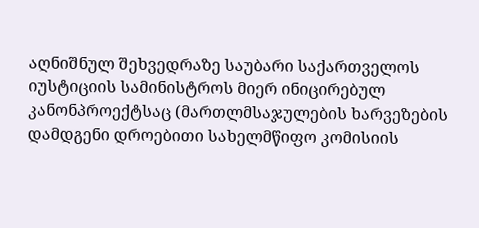აღნიშნულ შეხვედრაზე საუბარი საქართველოს იუსტიციის სამინისტროს მიერ ინიცირებულ კანონპროექტსაც (მართლმსაჯულების ხარვეზების დამდგენი დროებითი სახელმწიფო კომისიის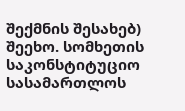შექმნის შესახებ) შეეხო. სომხეთის საკონსტიტუციო სასამართლოს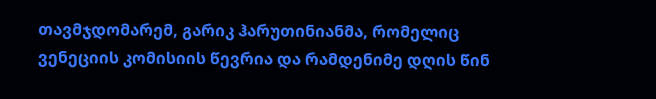თავმჯდომარემ, გარიკ ჰარუთინიანმა, რომელიც ვენეციის კომისიის წევრია და რამდენიმე დღის წინ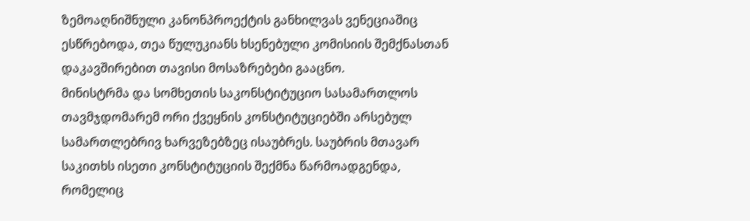ზემოაღნიშნული კანონპროექტის განხილვას ვენეციაშიც ესწრებოდა, თეა წულუკიანს ხსენებული კომისიის შემქნასთან დაკავშირებით თავისი მოსაზრებები გააცნო.
მინისტრმა და სომხეთის საკონსტიტუციო სასამართლოს თავმჯდომარემ ორი ქვეყნის კონსტიტუციებში არსებულ სამართლებრივ ხარვეზებზეც ისაუბრეს. საუბრის მთავარ საკითხს ისეთი კონსტიტუციის შექმნა წარმოადგენდა, რომელიც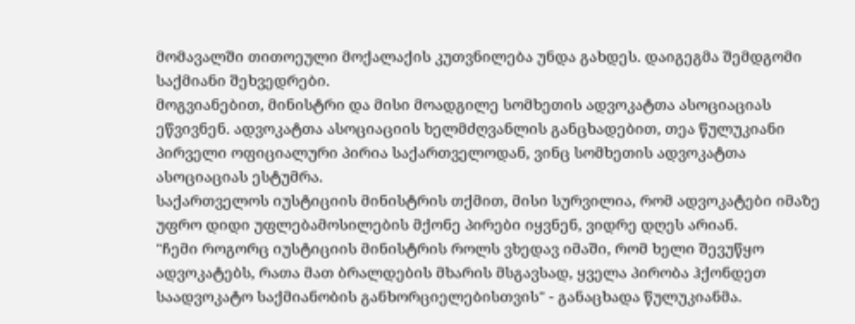მომავალში თითოეული მოქალაქის კუთვნილება უნდა გახდეს. დაიგეგმა შემდგომი საქმიანი შეხვედრები.
მოგვიანებით, მინისტრი და მისი მოადგილე სომხეთის ადვოკატთა ასოციაციას ეწვივნენ. ადვოკატთა ასოციაციის ხელმძღვანლის განცხადებით, თეა წულუკიანი პირველი ოფიციალური პირია საქართველოდან, ვინც სომხეთის ადვოკატთა ასოციაციას ესტუმრა.
საქართველოს იუსტიციის მინისტრის თქმით, მისი სურვილია, რომ ადვოკატები იმაზე უფრო დიდი უფლებამოსილების მქონე პირები იყვნენ, ვიდრე დღეს არიან.
"ჩემი როგორც იუსტიციის მინისტრის როლს ვხედავ იმაში, რომ ხელი შევუწყო ადვოკატებს, რათა მათ ბრალდების მხარის მსგავსად, ყველა პირობა ჰქონდეთ საადვოკატო საქმიანობის განხორციელებისთვის" - განაცხადა წულუკიანმა.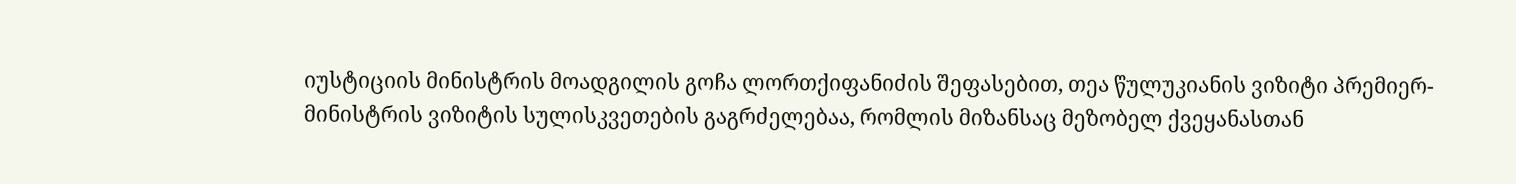იუსტიციის მინისტრის მოადგილის გოჩა ლორთქიფანიძის შეფასებით, თეა წულუკიანის ვიზიტი პრემიერ-მინისტრის ვიზიტის სულისკვეთების გაგრძელებაა, რომლის მიზანსაც მეზობელ ქვეყანასთან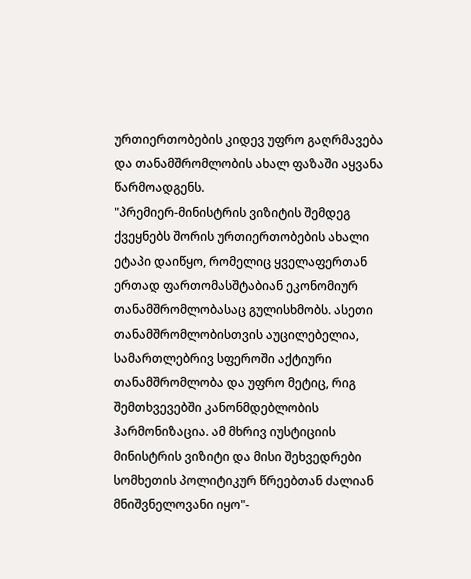ურთიერთობების კიდევ უფრო გაღრმავება და თანამშრომლობის ახალ ფაზაში აყვანა წარმოადგენს.
"პრემიერ-მინისტრის ვიზიტის შემდეგ ქვეყნებს შორის ურთიერთობების ახალი ეტაპი დაიწყო, რომელიც ყველაფერთან ერთად ფართომასშტაბიან ეკონომიურ თანამშრომლობასაც გულისხმობს. ასეთი თანამშრომლობისთვის აუცილებელია, სამართლებრივ სფეროში აქტიური თანამშრომლობა და უფრო მეტიც, რიგ შემთხვევებში კანონმდებლობის ჰარმონიზაცია. ამ მხრივ იუსტიციის მინისტრის ვიზიტი და მისი შეხვედრები სომხეთის პოლიტიკურ წრეებთან ძალიან მნიშვნელოვანი იყო"-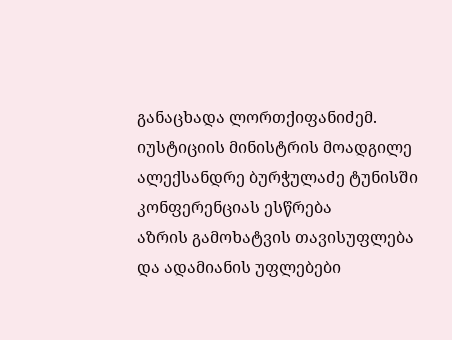განაცხადა ლორთქიფანიძემ.
იუსტიციის მინისტრის მოადგილე ალექსანდრე ბურჭულაძე ტუნისში კონფერენციას ესწრება
აზრის გამოხატვის თავისუფლება და ადამიანის უფლებები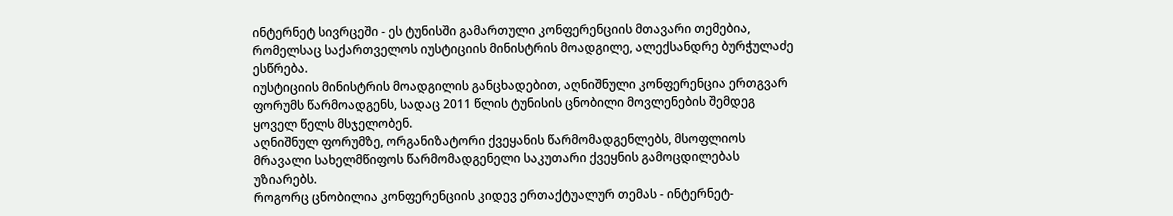ინტერნეტ სივრცეში - ეს ტუნისში გამართული კონფერენციის მთავარი თემებია, რომელსაც საქართველოს იუსტიციის მინისტრის მოადგილე, ალექსანდრე ბურჭულაძე ესწრება.
იუსტიციის მინისტრის მოადგილის განცხადებით, აღნიშნული კონფერენცია ერთგვარ ფორუმს წარმოადგენს, სადაც 2011 წლის ტუნისის ცნობილი მოვლენების შემდეგ ყოველ წელს მსჯელობენ.
აღნიშნულ ფორუმზე, ორგანიზატორი ქვეყანის წარმომადგენლებს, მსოფლიოს მრავალი სახელმწიფოს წარმომადგენელი საკუთარი ქვეყნის გამოცდილებას უზიარებს.
როგორც ცნობილია კონფერენციის კიდევ ერთაქტუალურ თემას - ინტერნეტ-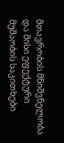მთავრობის მნიშვნელობა და მისი ეფექტური მუშაობის საკითხები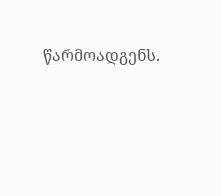წარმოადგენს.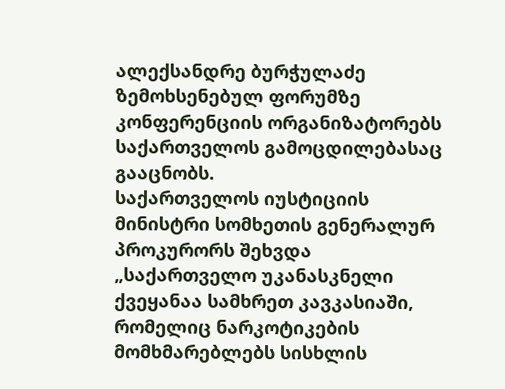ალექსანდრე ბურჭულაძე ზემოხსენებულ ფორუმზე კონფერენციის ორგანიზატორებს საქართველოს გამოცდილებასაც გააცნობს.
საქართველოს იუსტიციის მინისტრი სომხეთის გენერალურ პროკურორს შეხვდა
„საქართველო უკანასკნელი ქვეყანაა სამხრეთ კავკასიაში, რომელიც ნარკოტიკების მომხმარებლებს სისხლის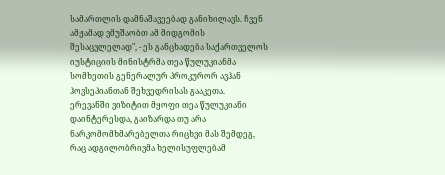სამართლის დამნაშავეებად განიხილავს. ჩვენ ამჟამად ვმუშაობთ ამ მიდგომის შესაცვლელად", - ეს განცხადება საქართველოს იუსტიციის მინისტრმა თეა წულუკიანმა სომხეთის გენერალურ პროკურორ ავჰან ჰოვსეპიანთან შეხვედრისას გააკეთა.
ერევანში ვიზიტით მყოფი თეა წულუკიანი დაინტერესდა, გაიზარდა თუ არა ნარკომომხმარებელთა რიცხვი მას შემდეგ, რაც ადგილობრივმა ხელისუფლებამ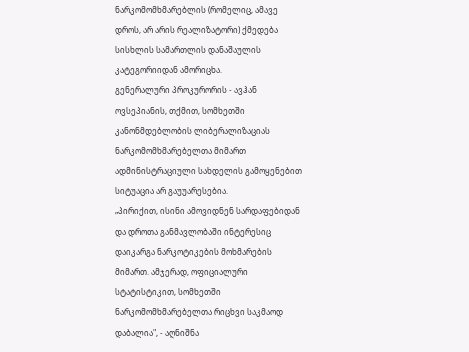ნარკომომხმარებლის (რომელიც, ამავე დროს, არ არის რეალიზატორი) ქმედება სისხლის სამართლის დანაშაულის კატეგორიიდან ამორიცხა.
გენერალური პროკურორის - ავჰან ოვსეპიანის, თქმით, სომხეთში კანონმდებლობის ლიბერალიზაციას ნარკომომხმარებელთა მიმართ ადმინისტრაციული სახდელის გამოყენებით სიტუაცია არ გაუუარესებია.
„პირიქით, ისინი ამოვიდნენ სარდაფებიდან და დროთა განმავლობაში ინტერესიც დაიკარგა ნარკოტიკების მოხმარების მიმართ. ამჯერად, ოფიციალური სტატისტიკით, სომხეთში ნარკომომხმარებელთა რიცხვი საკმაოდ დაბალია", - აღნიშნა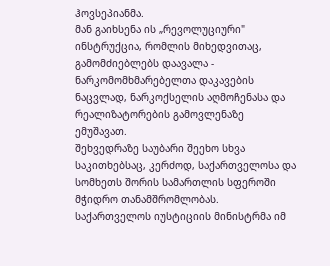ჰოვსეპიანმა.
მან გაიხსენა ის „რევოლუციური" ინსტრუქცია, რომლის მიხედვითაც, გამომძიებლებს დაავალა - ნარკომომხმარებელთა დაკავების ნაცვლად, ნარკოქსელის აღმოჩენასა და რეალიზატორების გამოვლენაზე ემუშავათ.
შეხვედრაზე საუბარი შეეხო სხვა საკითხებსაც, კერძოდ, საქართველოსა და სომხეთს შორის სამართლის სფეროში მჭიდრო თანამშრომლობას.
საქართველოს იუსტიციის მინისტრმა იმ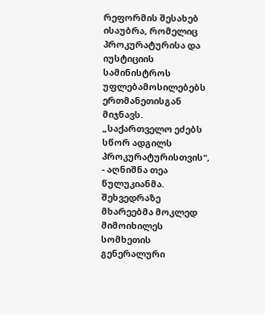რეფორმის შესახებ ისაუბრა, რომელიც პროკურატურისა და იუსტიციის სამინისტროს უფლებამოსილებებს ერთმანეთისგან მიჯნავს.
„საქართველო ეძებს სწორ ადგილს პროკურატურისთვის", - აღნიშნა თეა წულუკიანმა. შეხვედრაზე მხარეებმა მოკლედ მიმოიხილეს სომხეთის გენერალური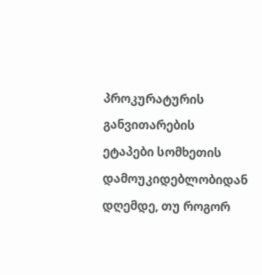პროკურატურის განვითარების ეტაპები სომხეთის დამოუკიდებლობიდან დღემდე, თუ როგორ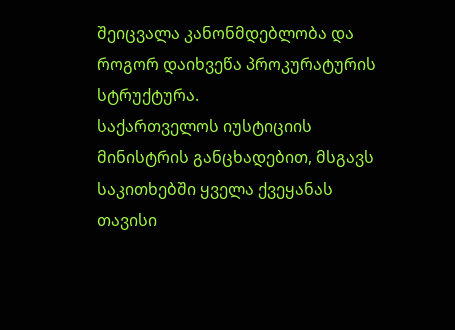შეიცვალა კანონმდებლობა და როგორ დაიხვეწა პროკურატურის სტრუქტურა.
საქართველოს იუსტიციის მინისტრის განცხადებით, მსგავს საკითხებში ყველა ქვეყანას თავისი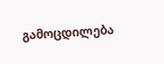გამოცდილება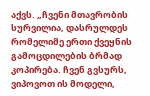აქვს. „ჩვენი მთავრობის სურვილია, დასრულდეს რომელიმე ერთი ქვეყნის გამოცდილების ბრმად კოპირება. ჩვენ გვსურს, ვიპოვოთ ის მოდელი,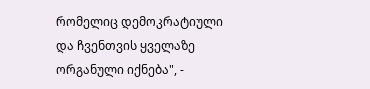რომელიც დემოკრატიული და ჩვენთვის ყველაზე ორგანული იქნება", -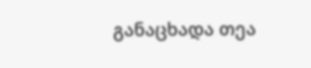განაცხადა თეა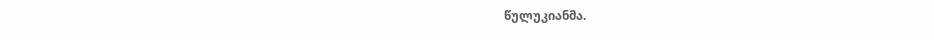წულუკიანმა.